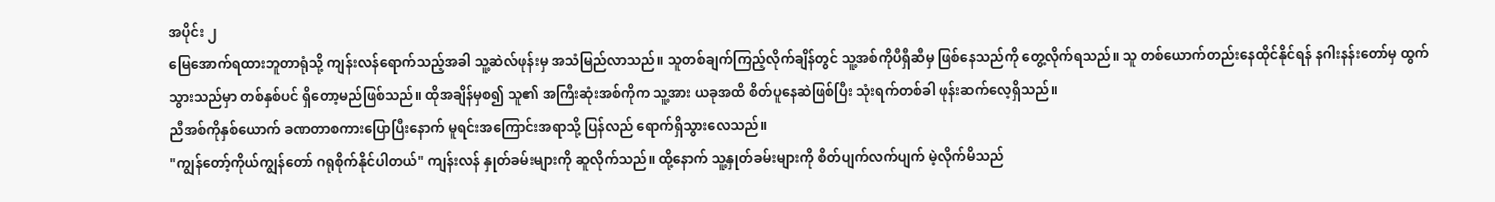အပိုင်း ၂
မြေအောက်ရထားဘူတာရုံသို့ ကျန်းလန်ရောက်သည့်အခါ သူ့ဆဲလ်ဖုန်းမှ အသံမြည်လာသည်။ သူတစ်ချက်ကြည့်လိုက်ချိန်တွင် သူ့အစ်ကိုပီရှီဆီမှ ဖြစ်နေသည်ကို တွေ့လိုက်ရသည်။ သူ တစ်ယောက်တည်းနေထိုင်နိုင်ရန် နဂါးနန်းတော်မှ ထွက်သွားသည်မှာ တစ်နှစ်ပင် ရှိတော့မည်ဖြစ်သည်။ ထိုအချိန်မှစ၍ သူ၏ အကြီးဆုံးအစ်ကိုက သူ့အား ယခုအထိ စိတ်ပူနေဆဲဖြစ်ပြီး သုံးရက်တစ်ခါ ဖုန်းဆက်လေ့ရှိသည်။
ညီအစ်ကိုနှစ်ယောက် ခဏတာစကားပြောပြီးနောက် မူရင်းအကြောင်းအရာသို့ ပြန်လည် ရောက်ရှိသွားလေသည်။
"ကျွန်တော့်ကိုယ်ကျွန်တော် ဂရုစိုက်နိုင်ပါတယ်" ကျန်းလန် နှုတ်ခမ်းများကို ဆူလိုက်သည်။ ထို့နောက် သူ့နှုတ်ခမ်းများကို စိတ်ပျက်လက်ပျက် မဲ့လိုက်မိသည်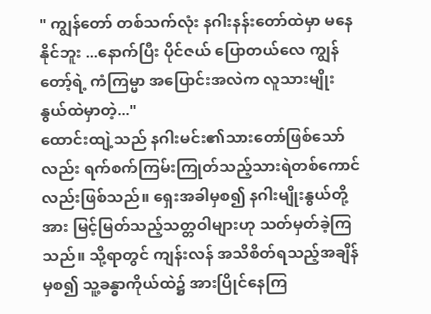" ကျွန်တော် တစ်သက်လုံး နဂါးနန်းတော်ထဲမှာ မနေနိုင်ဘူး ...နောက်ပြီး ပိုင်ဇယ် ပြောတယ်လေ ကျွန်တော့်ရဲ့ ကံကြမ္မာ အပြောင်းအလဲက လူသားမျိုးနွယ်ထဲမှာတဲ့..."
ထောင်းထျဲ့သည် နဂါးမင်း၏သားတော်ဖြစ်သော်လည်း ရက်စက်ကြမ်းကြုတ်သည့်သားရဲတစ်ကောင်လည်းဖြစ်သည်။ ရှေးအခါမှစ၍ နဂါးမျိုးနွယ်တို့အား မြင့်မြတ်သည့်သတ္တဝါများဟု သတ်မှတ်ခဲ့ကြသည်။ သို့ရာတွင် ကျန်းလန် အသိစိတ်ရသည့်အချိန်မှစ၍ သူ့ခန္ဓာကိုယ်ထဲ၌ အားပြိုင်နေကြ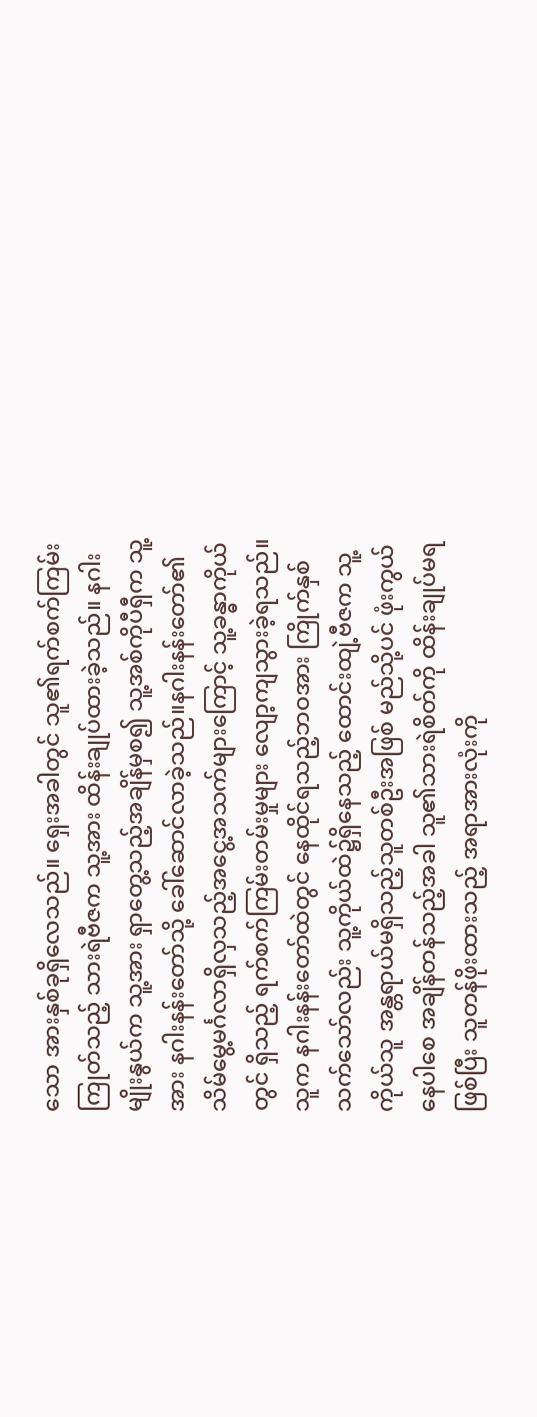သော အားနှစ်ခုရှိလေသည်။ ရှေးအခါတွင် သူ၏ရက်စက်ကြမ်းကြုတ်သည့် သားရဲဗီဇက သူ့အား ထိန်းချုပ်ထားခဲ့သည်။ နဂါးမျိုးနွယ်က သူ့အား ရှာတွေ့သည့်အချိန်မှစ၍ သူ့အစ်ကိုပီရှီက သူ့အား နဂါးနန်းတော်သို့ ခေါ်ဆောင်လာခဲ့သည်။နဂါးနန်းတော်၏ သိမ်မွေ့မင်္ဂလာရှိလှသည့်အငွေ့အသက်များကြောင့် သူ့ခန္ဓာကိုယ်တွင် ရှိသည့် ရက်စက်ကြမ်းတမ်းမှုများ လျော့ကျသွားခဲ့ရသည်။
သူက နဂါးနန်းတော်ထဲတွင် နေထိုင်ရသည့်ဘဝအား ကြိုက်နှစ်သက်သော်လည်း သူ့ကိုယ်ထဲ၌ရှိနေသည့် ထောင်းထျဲ့ဗီဇက သူ့ကိုယ်သူ အန္တရာယ်မရှိသည့်သူတစ်ဦးအဖြစ် မည်သို့ပင် ဖုံးကွယ်နေပါစေ အချိန်တန်သည့်အခါ သူ၏သားရဲစိတ်ကို ထိန်းချုပ်မရဖြစ်ပြီး သူတန်ဖိုးထားသည့် အရာအားလုံးကို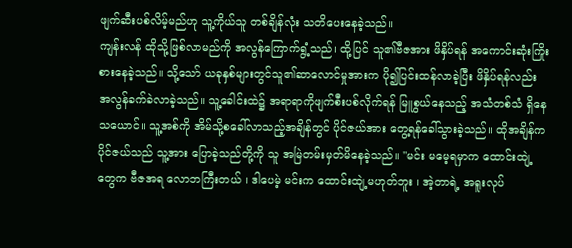ဖျက်ဆီးပစ်လိမ့်မည်ဟု သူ့ကိုယ်သူ တစ်ချိန်လုံး သတိပေးနေခဲ့သည်။
ကျန်းလန် ထိုသို့ဖြစ်လာမည်ကို အလွန်ကြောက်ရွံ့သည်၊ ထို့ပြင် သူ၏ဗီဇအား ဖိနှိပ်ရန် အကောင်းဆုံးကြိုးစားနေခဲ့သည်။ သို့သော် ယခုနှစ်များတွင်သူ၏ဆာလောင်မှုအားက ပို၍ပြင်းထန်လာခဲ့ပြီး ဖိနှိပ်ရန်လည်း အလွန်ခက်ခဲလာခဲ့သည်။ သူ့ခေါင်းထဲ၌ အရာရာကိုဖျက်စီးပစ်လိုက်ရန် မြူစွယ်နေသည့် အသံတစ်သံ ရှိနေသယောင်။ သူ့အစ်ကို အိမ်သို့စခေါ်လာသည့်အချိန်တွင် ပိုင်ဇယ်အား တွေ့ရန်ခေါ်သွားခဲ့သည်။ ထိုအချိန်က ပိုင်ဇယ်သည် သူ့အား ပြောခဲ့သည်တို့ကို သူ အမြဲတမ်းမှတ်မိနေခဲ့သည်။ "မင်း မမေ့ရမှာက ထောင်းထျဲ့တွေက ဗီဇအရ လောဘကြီးတယ် ၊ ဒါပေမဲ့ မင်းက ထောင်းထျဲ့မဟုတ်ဘူး ၊ အဲ့တာရဲ့ အရူးလုပ်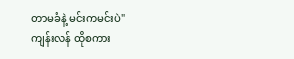တာမခံနဲ့ မင်းကမင်းပဲ"
ကျန်းလန် ထိုစကား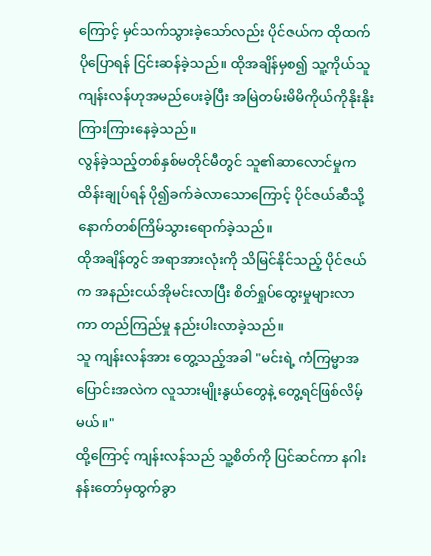ကြောင့် မှင်သက်သွားခဲ့သော်လည်း ပိုင်ဇယ်က ထိုထက် ပိုပြောရန် ငြင်းဆန်ခဲ့သည်။ ထိုအချိန်မှစ၍ သူ့ကိုယ်သူ ကျန်းလန်ဟုအမည်ပေးခဲ့ပြီး အမြဲတမ်းမိမိကိုယ်ကိုနိုးနိုးကြားကြားနေခဲ့သည်။
လွန်ခဲ့သည့်တစ်နှစ်မတိုင်မီတွင် သူ၏ဆာလောင်မှုက ထိန်းချုပ်ရန် ပို၍ခက်ခဲလာသောကြောင့် ပိုင်ဇယ်ဆီသို့ နောက်တစ်ကြိမ်သွားရောက်ခဲ့သည်။
ထိုအချိန်တွင် အရာအားလုံးကို သိမြင်နိုင်သည့် ပိုင်ဇယ်က အနည်းငယ်အိုမင်းလာပြီး စိတ်ရှုပ်ထွေးမှုများလာကာ တည်ကြည်မှု နည်းပါးလာခဲ့သည်။
သူ ကျန်းလန်အား တွေ့သည့်အခါ "မင်းရဲ့ ကံကြမ္မာအပြောင်းအလဲက လူသားမျိုးနွယ်တွေနဲ့ တွေ့ရင်ဖြစ်လိမ့်မယ်။"
ထို့ကြောင့် ကျန်းလန်သည် သူ့စိတ်ကို ပြင်ဆင်ကာ နဂါးနန်းတော်မှထွက်ခွာ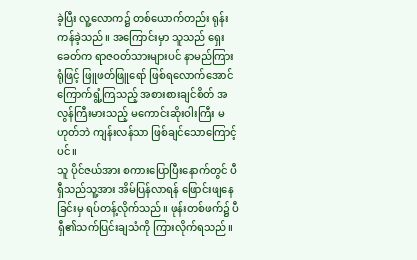ခဲ့ပြီး လူ့လောက၌ တစ်ယောက်တည်း ရုန်းကန်ခဲ့သည်။ အကြောင်းမှာ သူသည် ရှေးခေတ်က ရာဇဝတ်သားများပင် နာမည်ကြားရုံဖြင့် ဖြူဖတ်ဖြူရော် ဖြစ်ရလောက်အောင် ကြောက်ရွံ့ကြသည့် အစားစားချင်စိတ် အလွန်ကြီးမားသည့် မကောင်းဆိုးဝါးကြီး မဟုတ်ဘဲ ကျန်းလန်သာ ဖြစ်ချင်သောကြောင့်ပင်။
သူ ပိုင်ဇယ်အား စကားပြောပြီးနောက်တွင် ပီရှီသည်သူ့အား အိမ်ပြန်လာရန် ဖြောင်းဖျနေခြင်းမှ ရပ်တန့်လိုက်သည်။ ဖုန်းတစ်ဖက်၌ ပီရှီ၏သက်ပြင်းချသံကို ကြားလိုက်ရသည်။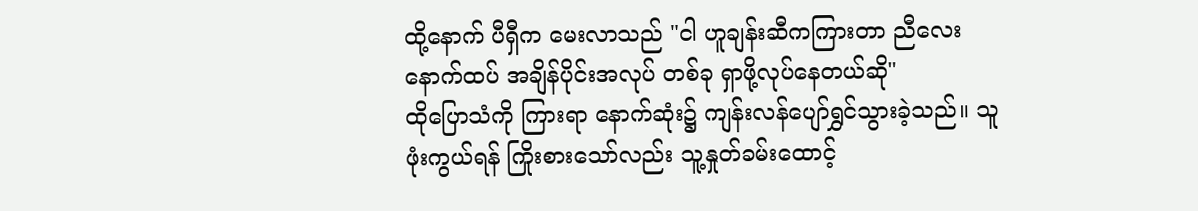ထို့နောက် ပီရှီက မေးလာသည် "ငါ ဟူချန်းဆီကကြားတာ ညီလေး နောက်ထပ် အချိန်ပိုင်းအလုပ် တစ်ခု ရှာဖို့လုပ်နေတယ်ဆို"
ထိုပြောသံကို ကြားရာ နောက်ဆုံး၌ ကျန်းလန်ပျော်ရွှင်သွားခဲ့သည်။ သူ ဖုံးကွယ်ရန် ကြိုးစားသော်လည်း သူ့နှုတ်ခမ်းထောင့်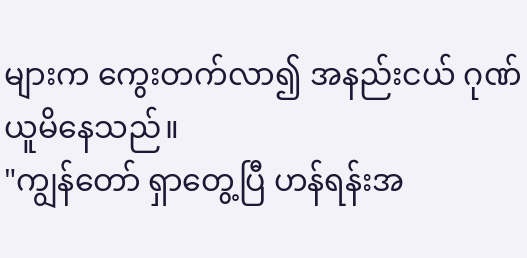များက ကွေးတက်လာ၍ အနည်းငယ် ဂုဏ်ယူမိနေသည်။
"ကျွန်တော် ရှာတွေ့ပြီ ဟန်ရန်းအ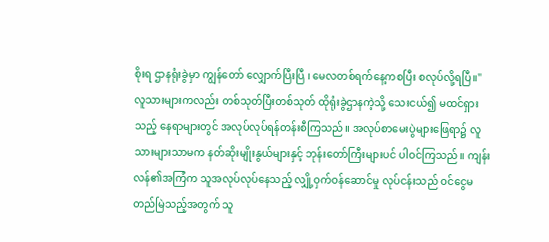စိုးရ ဌာနရုံးခွဲမှာ ကျွန်တော် လျှောက်ပြီးပြီ ၊ မေလတစ်ရက်နေ့ကစပြီး စလုပ်လို့ရပြီ။"
လူသားများကလည်း တစ်သုတ်ပြီးတစ်သုတ် ထိုရုံးခွဲဌာနကဲ့သို့ သေးငယ်၍ မထင်ရှားသည့် နေရာများတွင် အလုပ်လုပ်ရန်တန်းစီကြသည်။ အလုပ်စာမေးပွဲများဖြေရာ၌ လူသားများသာမက နတ်ဆိုးမျိုးနွယ်များနှင့် ဘုန်းတော်ကြီးများပင် ပါဝင်ကြသည်။ ကျန်းလန်၏အကြံက သူအလုပ်လုပ်နေသည့် လျှို့ဝှက်ဝန်ဆောင်မှု လုပ်ငန်းသည် ဝင်ငွေမတည်မြဲသည့်အတွက် သူ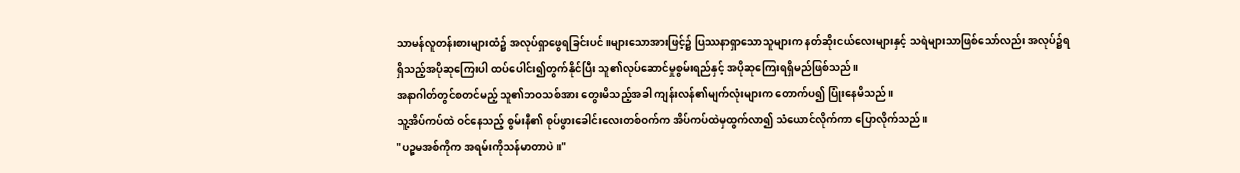သာမန်လူတန်းစားများထံ၌ အလုပ်ရှာဖွေရခြင်းပင်။များသောအားဖြင့်၌ ပြဿနာရှာသောသူများက နတ်ဆိုးငယ်လေးများနှင့် သရဲများသာဖြစ်သော်လည်း အလုပ်၌ရရှိသည့်အပိုဆုကြေးပါ ထပ်ပေါင်း၍တွက်နိုင်ပြီး သူ၏လုပ်ဆောင်မှုစွမ်းရည်နှင့် အပိုဆုကြေးရရှိမည်ဖြစ်သည်။
အနာဂါတ်တွင်စတင်မည့် သူ၏ဘဝသစ်အား တွေးမိသည့်အခါ ကျန်းလန်၏မျက်လုံးများက တောက်ပ၍ ပြုံးနေမိသည်။
သူ့အိပ်ကပ်ထဲ ဝင်နေသည့် စွမ်းနီ၏ စုပ်ဖွားခေါင်းလေးတစ်ဝက်က အိပ်ကပ်ထဲမှထွက်လာ၍ သံယောင်လိုက်ကာ ပြောလိုက်သည်။
"ပဉ္စမအစ်ကိုက အရမ်းကိုသန်မာတာပဲ။"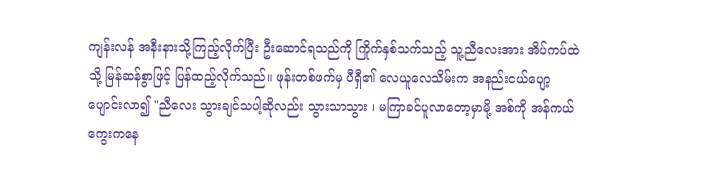ကျန်းလန် အနီးနားသို့ကြည့်လိုက်ပြီး ဦးဆောင်ရသည်ကို ကြိုက်နှစ်သက်သည့် သူ့ညီလေးအား အိပ်ကပ်ထဲသို့ မြန်ဆန်စွာဖြင့် ပြန်ထည့်လိုက်သည်။ ဖုန်းတစ်ဖက်မှ ပီရှီ၏ လေယူလေသိမ်းက အနည်းငယ်ပျော့ပျောင်းလာ၍ "ညီလေး သွားချင်သပါ့ဆိုလည်း သွားသာသွား ၊ မကြာခင်ပူလာတော့မှာမို့ အစ်ကို အန်ကယ်ကွေးကနေ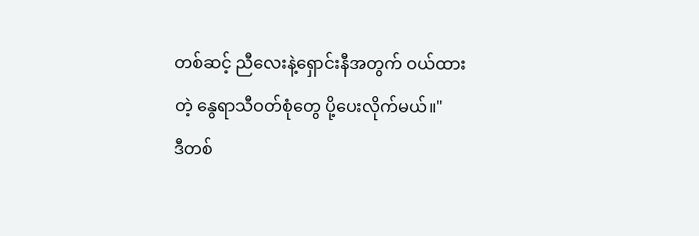တစ်ဆင့် ညီလေးနဲ့ရှောင်းနီအတွက် ဝယ်ထားတဲ့ နွေရာသီဝတ်စုံတွေ ပို့ပေးလိုက်မယ်။"
ဒီတစ်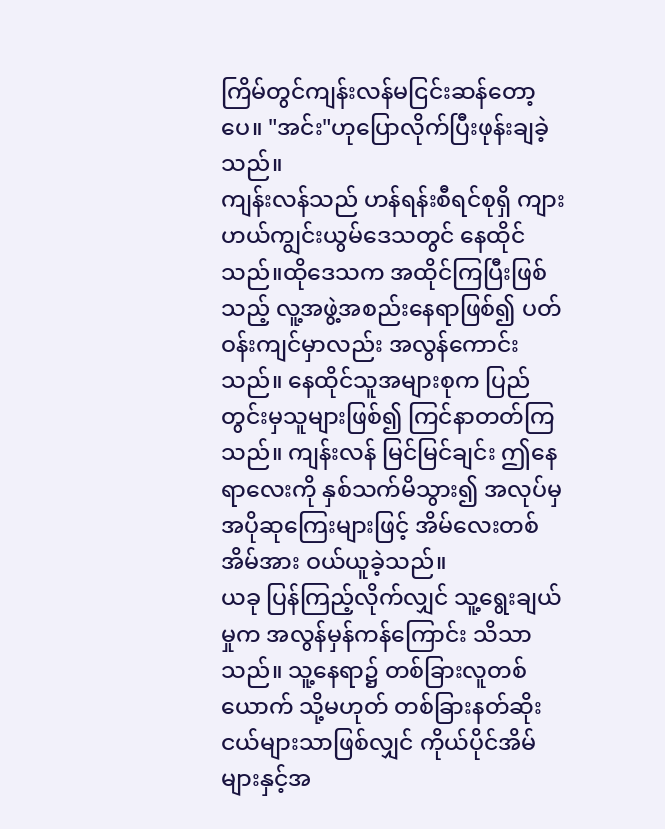ကြိမ်တွင်ကျန်းလန်မငြင်းဆန်တော့ပေ။ "အင်း"ဟုပြောလိုက်ပြီးဖုန်းချခဲ့သည်။
ကျန်းလန်သည် ဟန်ရန်းစီရင်စုရှိ ကျားဟယ်ကျွင်းယွမ်ဒေသတွင် နေထိုင်သည်။ထိုဒေသက အထိုင်ကြပြီးဖြစ်သည့် လူ့အဖွဲ့အစည်းနေရာဖြစ်၍ ပတ်ဝန်းကျင်မှာလည်း အလွန်ကောင်းသည်။ နေထိုင်သူအများစုက ပြည်တွင်းမှသူများဖြစ်၍ ကြင်နာတတ်ကြသည်။ ကျန်းလန် မြင်မြင်ချင်း ဤနေရာလေးကို နှစ်သက်မိသွား၍ အလုပ်မှ အပိုဆုကြေးများဖြင့် အိမ်လေးတစ်အိမ်အား ဝယ်ယူခဲ့သည်။
ယခု ပြန်ကြည့်လိုက်လျှင် သူ့ရွေးချယ်မှုက အလွန်မှန်ကန်ကြောင်း သိသာသည်။ သူ့နေရာ၌ တစ်ခြားလူတစ်ယောက် သို့မဟုတ် တစ်ခြားနတ်ဆိုးငယ်များသာဖြစ်လျှင် ကိုယ်ပိုင်အိမ်များနှင့်အ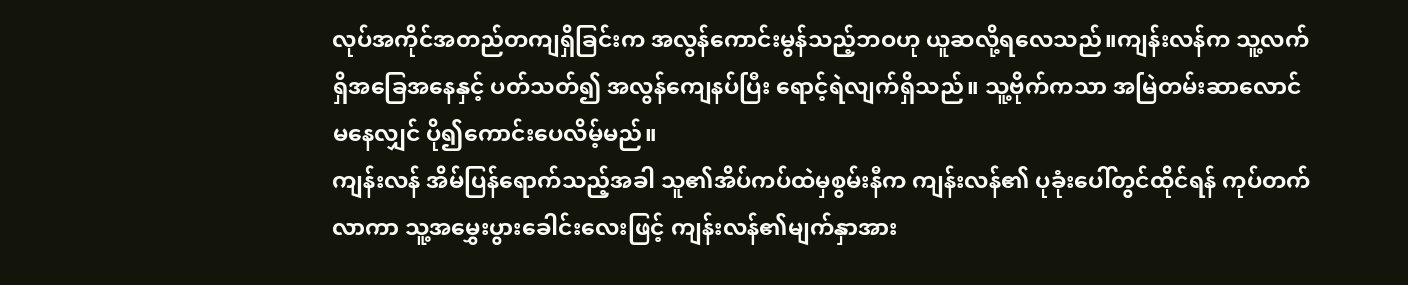လုပ်အကိုင်အတည်တကျရှိခြင်းက အလွန်ကောင်းမွန်သည့်ဘဝဟု ယူဆလို့ရလေသည်။ကျန်းလန်က သူ့လက်ရှိအခြေအနေနှင့် ပတ်သတ်၍ အလွန်ကျေနပ်ပြီး ရောင့်ရဲလျက်ရှိသည်။ သူ့ဗိုက်ကသာ အမြဲတမ်းဆာလောင်မနေလျှင် ပို၍ကောင်းပေလိမ့်မည်။
ကျန်းလန် အိမ်ပြန်ရောက်သည့်အခါ သူ၏အိပ်ကပ်ထဲမှစွမ်းနီက ကျန်းလန်၏ ပုခုံးပေါ်တွင်ထိုင်ရန် ကုပ်တက်လာကာ သူ့အမွှေးပွားခေါင်းလေးဖြင့် ကျန်းလန်၏မျက်နှာအား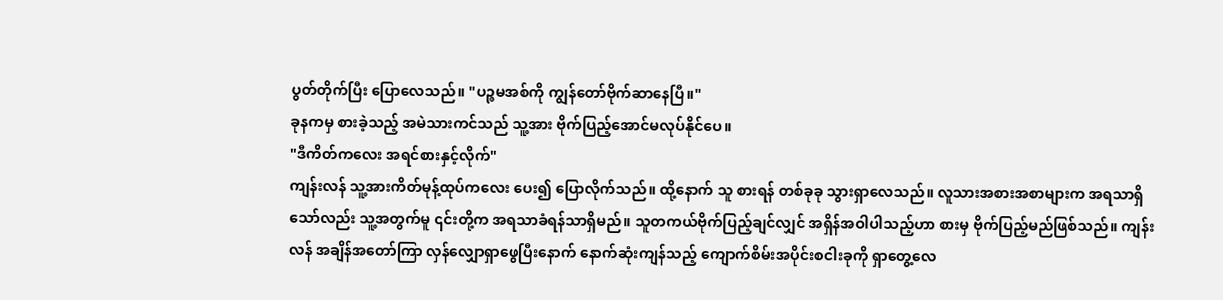ပွတ်တိုက်ပြီး ပြောလေသည်။ "ပဉ္စမအစ်ကို ကျွန်တော်ဗိုက်ဆာနေပြီ။"
ခုနကမှ စားခဲ့သည့် အမဲသားကင်သည် သူ့အား ဗိုက်ပြည့်အောင်မလုပ်နိုင်ပေ။
"ဒီကိတ်ကလေး အရင်စားနှင့်လိုက်"
ကျန်းလန် သူ့အားကိတ်မုန့်ထုပ်ကလေး ပေး၍ ပြောလိုက်သည်။ ထို့နောက် သူ စားရန် တစ်ခုခု သွားရှာလေသည်။ လူသားအစားအစာများက အရသာရှိသော်လည်း သူ့အတွက်မူ ၎င်းတို့က အရသာခံရန်သာရှိမည်။ သူတကယ်ဗိုက်ပြည့်ချင်လျှင် အရှိန်အဝါပါသည့်ဟာ စားမှ ဗိုက်ပြည့်မည်ဖြစ်သည်။ ကျန်းလန် အချိန်အတော်ကြာ လှန်လျှောရှာဖွေပြီးနောက် နောက်ဆုံးကျန်သည့် ကျောက်စိမ်းအပိုင်းစငါးခုကို ရှာတွေ့လေ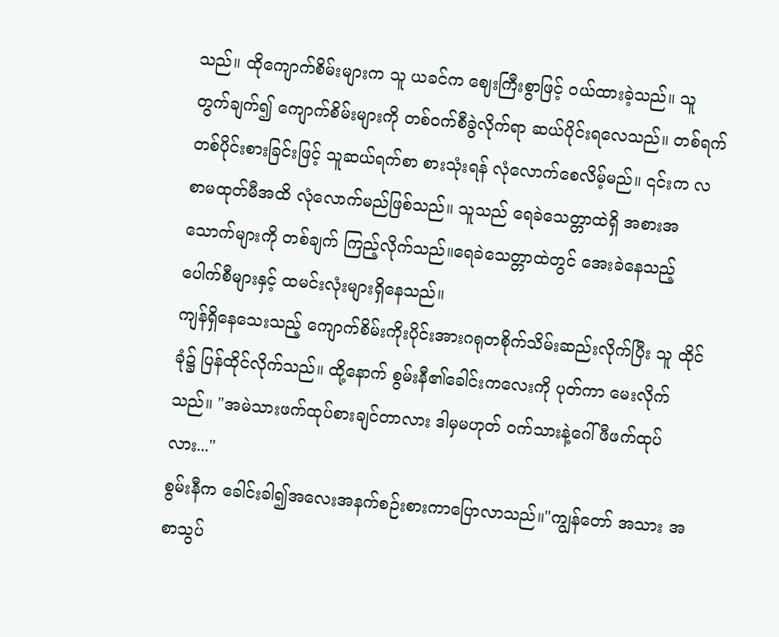သည်။ ထိုကျောက်စိမ်းများက သူ ယခင်က ဈေးကြီးစွာဖြင့် ဝယ်ထားခဲ့သည်။ သူ တွက်ချက်၍ ကျောက်စိမ်းများကို တစ်ဝက်စီခွဲလိုက်ရာ ဆယ်ပိုင်းရလေသည်။ တစ်ရက်တစ်ပိုင်းစားခြင်းဖြင့် သူဆယ်ရက်စာ စားသုံးရန် လုံလောက်စေလိမ့်မည်။ ၎င်းက လစာမထုတ်မီအထိ လုံလောက်မည်ဖြစ်သည်။ သူသည် ရေခဲသေတ္တာထဲရှိ အစားအသောက်များကို တစ်ချက် ကြည့်လိုက်သည်။ရေခဲသေတ္တာထဲတွင် အေးခဲနေသည့် ပေါက်စီများနှင့် ထမင်းလုံးများရှိနေသည်။
ကျန်ရှိနေသေးသည့် ကျောက်စိမ်းကိုးပိုင်းအားဂရုတစိုက်သိမ်းဆည်းလိုက်ပြီး သူ ထိုင်ခုံ၌ ပြန်ထိုင်လိုက်သည်။ ထို့နောက် စွမ်းနီ၏ခေါင်းကလေးကို ပုတ်ကာ မေးလိုက်သည်။ "အမဲသားဖက်ထုပ်စားချင်တာလား ဒါမှမဟုတ် ဝက်သားနဲ့ဂေါ်ဖီဖက်ထုပ်လား..."
စွမ်းနီက ခေါင်းခါ၍အလေးအနက်စဉ်းစားကာပြောလာသည်။"ကျွန်တော် အသား အစာသွပ်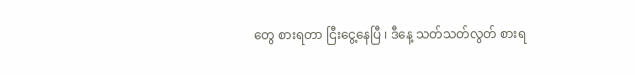တွေ စားရတာ ငြီးငွေ့နေပြီ ၊ ဒီနေ့ သတ်သတ်လွတ် စားရ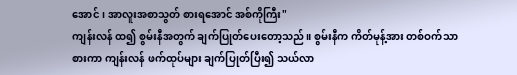အောင် ၊ အာလူးအစာသွတ် စားရအောင် အစ်ကိုကြီး"
ကျန်းလန် ထ၍ စွမ်းနီအတွက် ချက်ပြုတ်ပေးတော့သည်။ စွမ်းနီက ကိတ်မုန့်အား တစ်ဝက်သာစားကာ ကျန်းလန် ဖက်ထုပ်များ ချက်ပြုတ်ပြီး၍ သယ်လာ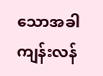သောအခါ ကျန်းလန်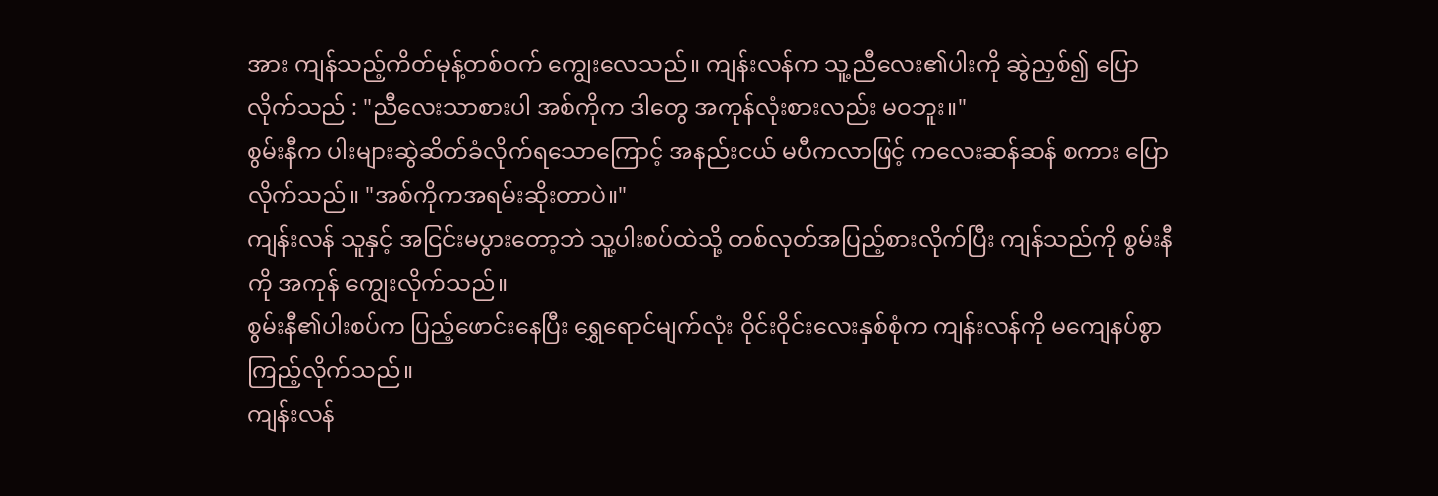အား ကျန်သည့်ကိတ်မုန့်တစ်ဝက် ကျွေးလေသည်။ ကျန်းလန်က သူ့ညီလေး၏ပါးကို ဆွဲညှစ်၍ ပြောလိုက်သည် : "ညီလေးသာစားပါ အစ်ကိုက ဒါတွေ အကုန်လုံးစားလည်း မဝဘူး။"
စွမ်းနီက ပါးများဆွဲဆိတ်ခံလိုက်ရသောကြောင့် အနည်းငယ် မပီကလာဖြင့် ကလေးဆန်ဆန် စကား ပြောလိုက်သည်။ "အစ်ကိုကအရမ်းဆိုးတာပဲ။"
ကျန်းလန် သူနှင့် အငြင်းမပွားတော့ဘဲ သူ့ပါးစပ်ထဲသို့ တစ်လုတ်အပြည့်စားလိုက်ပြီး ကျန်သည်ကို စွမ်းနီကို အကုန် ကျွေးလိုက်သည်။
စွမ်းနီ၏ပါးစပ်က ပြည့်ဖောင်းနေပြီး ရွှေရောင်မျက်လုံး ဝိုင်းဝိုင်းလေးနှစ်စုံက ကျန်းလန်ကို မကျေနပ်စွာ ကြည့်လိုက်သည်။
ကျန်းလန်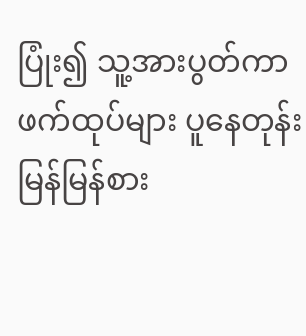ပြုံး၍ သူ့အားပွတ်ကာ ဖက်ထုပ်များ ပူနေတုန်း မြန်မြန်စား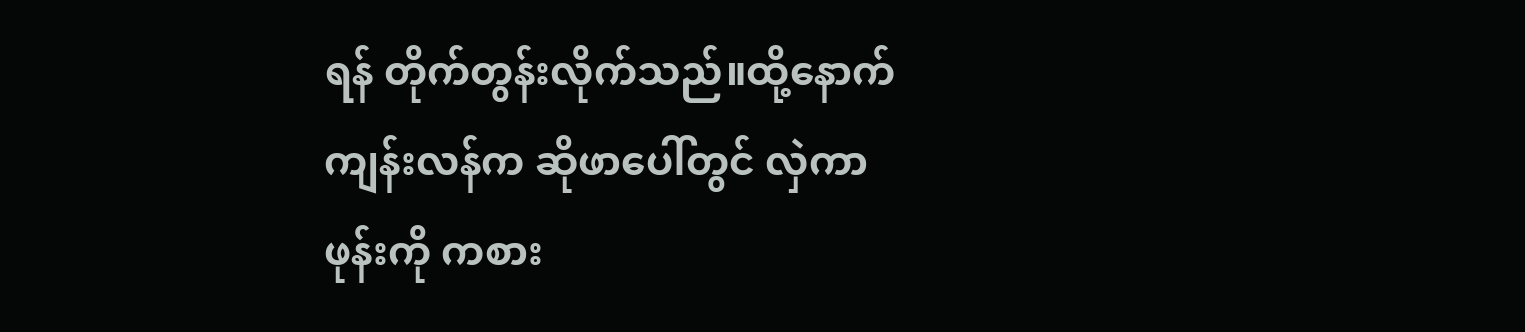ရန် တိုက်တွန်းလိုက်သည်။ထို့နောက်ကျန်းလန်က ဆိုဖာပေါ်တွင် လှဲကာ ဖုန်းကို ကစား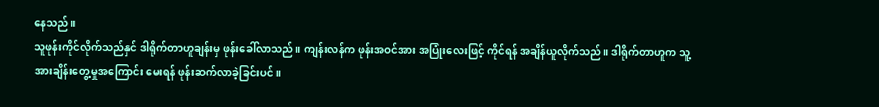နေသည်။
သူဖုန်းကိုင်လိုက်သည်နှင် ဒါရိုက်တာဟူချန်းမှ ဖုန်းခေါ်လာသည်။ ကျန်းလန်က ဖုန်းအဝင်အား အပြုံးလေးဖြင့် ကိုင်ရန် အချိန်ယူလိုက်သည်။ ဒါရိုက်တာဟူက သူ့အားချိန်းတွေ့မှုအကြောင်း မေးရန် ဖုန်းဆက်လာခဲ့ခြင်းပင်။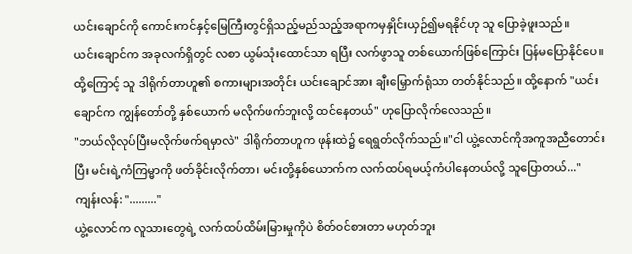ယင်းချောင်ကို ကောင်းကင်နှင့်မြေကြီးတွင်ရှိသည့်မည်သည့်အရာကမှနှိုင်းယှဉ်၍မရနိုင်ဟု သူ ပြောခဲ့ဖူးသည်။
ယင်းချောင်က အခုလက်ရှိတွင် လစာ ယွမ်သုံးထောင်သာ ရပြီး လက်ဖွာသူ တစ်ယောက်ဖြစ်ကြောင်း ပြန်မပြောနိုင်ပေ။
ထို့ကြောင့် သူ ဒါရိုက်တာဟူ၏ စကားများအတိုင်း ယင်းချောင်အား ချီးမြှောက်ရုံသာ တတ်နိုင်သည်။ ထို့နောက် "ယင်းချောင်က ကျွန်တော်တို့ နှစ်ယောက် မလိုက်ဖက်ဘူးလို့ ထင်နေတယ်" ဟုပြောလိုက်လေသည်။
"ဘယ်လိုလုပ်ပြီးမလိုက်ဖက်ရမှာလဲ" ဒါရိုက်တာဟူက ဖုန်းထဲ၌ ရေရွတ်လိုက်သည်။"ငါ ယွဲ့လောင်ကိုအကူအညီတောင်းပြီး မင်းရဲ့ကံကြမ္မာကို ဖတ်ခိုင်းလိုက်တာ၊ မင်းတို့နှစ်ယောက်က လက်ထပ်ရမယ့်ကံပါနေတယ်လို့ သူပြောတယ်..."
ကျန်းလန်: "........."
ယွဲ့လောင်က လူသားတွေရဲ့ လက်ထပ်ထိမ်းမြားမှုကိုပဲ စိတ်ဝင်စားတာ မဟုတ်ဘူး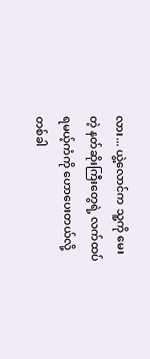လား... ယွဲ့လောင်က သူ့ကို မေးတဲ့ နတ်ဆိုးကြီးတွေရဲ့ လက်ထပ်ရမယ့်ကံကို ဟောပေးတယ်လို့ တစ်ခါ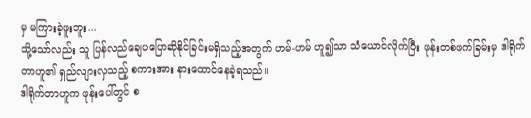မှ မကြားခဲ့ဖူးဘူး...
သို့သော်လည်း သူ ပြန်လည်ချေပပြောဆိုနိုင်ခြင်းမရှိသည့်အတွက် ဟမ်-ဟမ် ဟူ၍သာ သံယောင်လိုက်ပြီး ဖုန်းတစ်ဖက်ခြမ်းမှ ဒါရိုက်တာဟူ၏ ရှည်လျားလှသည့် စကားအား နားထောင်နေခဲ့ရသည်။
ဒါရိုက်တာဟူက ဖုန်းပေါ်တွင် စ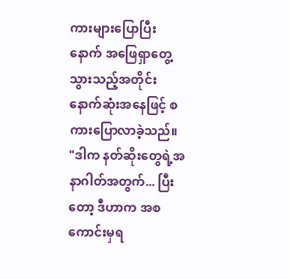ကားများပြောပြီးနောက် အဖြေရှာတွေ့သွားသည့်အတိုင်း နောက်ဆုံးအနေဖြင့် စကားပြောလာခဲ့သည်။
"ဒါက နတ်ဆိုးတွေရဲ့အနာဂါတ်အတွက်... ပြီးတော့ ဒီဟာက အစကောင်းမှရ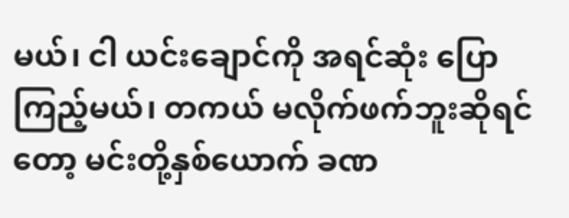မယ်၊ ငါ ယင်းချောင်ကို အရင်ဆုံး ပြောကြည့်မယ်၊ တကယ် မလိုက်ဖက်ဘူးဆိုရင်တော့ မင်းတို့နှစ်ယောက် ခဏ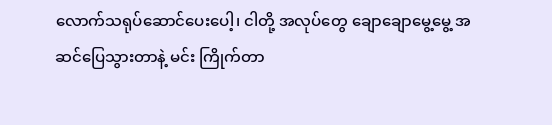လောက်သရုပ်ဆောင်ပေးပေါ့၊ ငါတို့ အလုပ်တွေ ချောချောမွေ့မွေ့ အဆင်ပြေသွားတာနဲ့ မင်း ကြိုက်တာ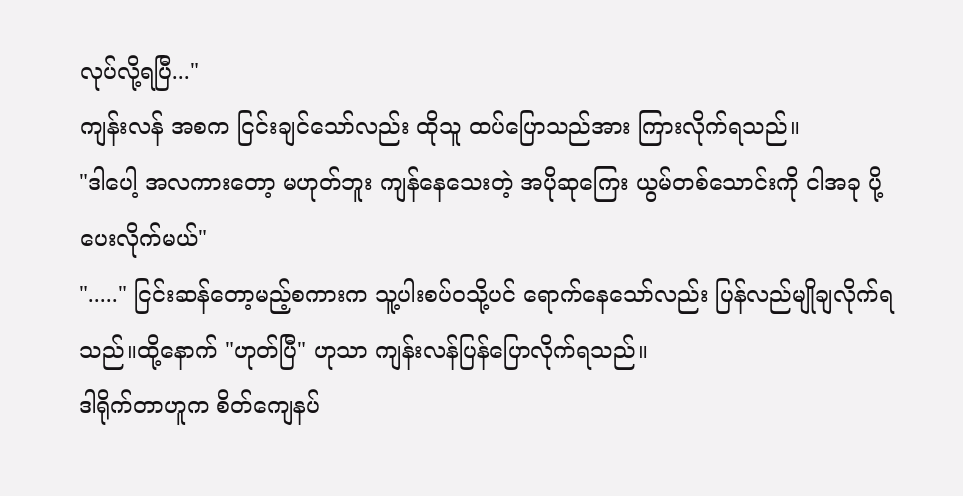လုပ်လို့ရပြီ..."
ကျန်းလန် အစက ငြင်းချင်သော်လည်း ထိုသူ ထပ်ပြောသည်အား ကြားလိုက်ရသည်။
"ဒါပေါ့ အလကားတော့ မဟုတ်ဘူး ကျန်နေသေးတဲ့ အပိုဆုကြေး ယွမ်တစ်သောင်းကို ငါအခု ပို့ပေးလိုက်မယ်"
"....." ငြင်းဆန်တော့မည့်စကားက သူ့ပါးစပ်ဝသို့ပင် ရောက်နေသော်လည်း ပြန်လည်မျိုချလိုက်ရသည်။ထို့နောက် "ဟုတ်ပြီ" ဟုသာ ကျန်းလန်ပြန်ပြောလိုက်ရသည်။
ဒါရိုက်တာဟူက စိတ်ကျေနပ်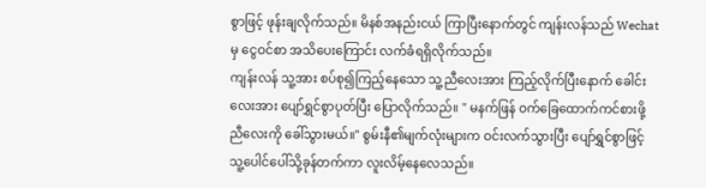စွာဖြင့် ဖုန်းချလိုက်သည်။ မိနစ်အနည်းငယ် ကြာပြီးနောက်တွင် ကျန်းလန်သည် Wechatမှ ငွေဝင်စာ အသိပေးကြောင်း လက်ခံရရှိလိုက်သည်။
ကျန်းလန် သူ့အား စပ်စု၍ကြည့်နေသော သူ့ညီလေးအား ကြည့်လိုက်ပြီးနောက် ခေါင်းလေးအား ပျော်ရွှင်စွာပုတ်ပြီး ပြောလိုက်သည်။ " မနက်ဖြန် ဝက်ခြေထောက်ကင်စားဖို့ ညီလေးကို ခေါ်သွားမယ်။" စွမ်းနီ၏မျက်လုံးများက ဝင်းလက်သွားပြီး ပျော်ရွှင်စွာဖြင့် သူ့ပေါင်ပေါ်သို့ခုန်တက်ကာ လူးလိမ့်နေလေသည်။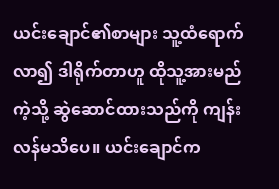ယင်းချောင်၏စာများ သူ့ထံရောက်လာ၍ ဒါရိုက်တာဟူ ထိုသူ့အားမည်ကဲ့သို့ ဆွဲဆောင်ထားသည်ကို ကျန်းလန်မသိပေ။ ယင်းချောင်က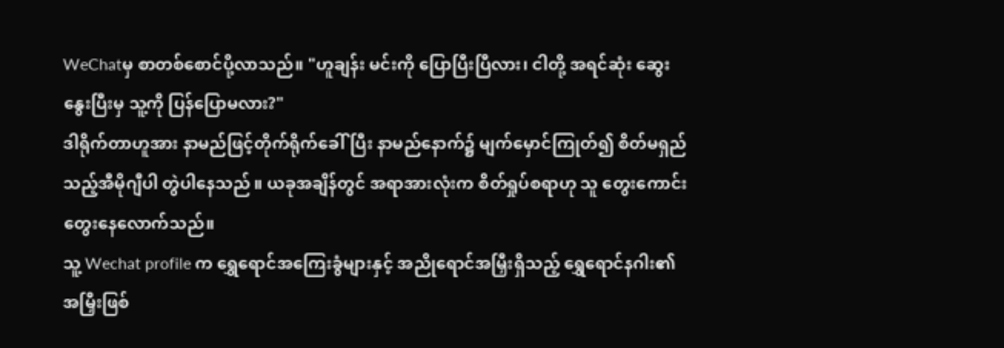WeChatမှ စာတစ်စောင်ပို့လာသည်။ "ဟူချန်း မင်းကို ပြောပြီးပြီလား၊ ငါတို့ အရင်ဆုံး ဆွေးနွေးပြီးမှ သူ့ကို ပြန်ပြောမလား?"
ဒါရိုက်တာဟူအား နာမည်ဖြင့်တိုက်ရိုက်ခေါ်ပြီး နာမည်နောက်၌ မျက်မှောင်ကြုတ်၍ စိတ်မရှည်သည့်အီမိုဂျီပါ တွဲပါနေသည် ။ ယခုအချိန်တွင် အရာအားလုံးက စိတ်ရှုပ်စရာဟု သူ တွေးကောင်းတွေးနေလောက်သည်။
သူ့ Wechat profile က ရွှေရောင်အကြေးခွံများနှင့် အညိုရောင်အမြှီးရှိသည့် ရွှေရောင်နဂါး၏ အမြှီးဖြစ်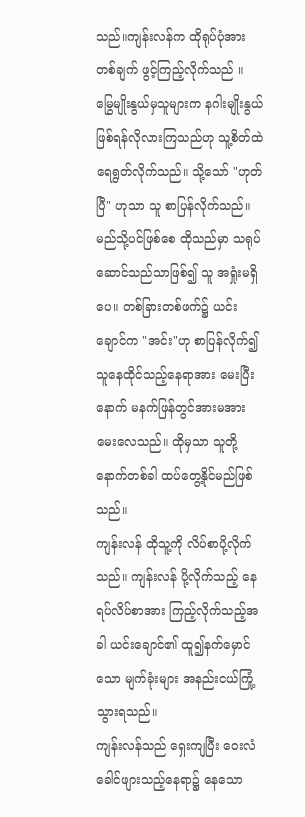သည်။ကျန်းလန်က ထိုရုပ်ပုံအား တစ်ချက် ဖွင့်ကြည့်လိုက်သည် ။ မြွေမျိုးနွယ်မှသူများက နဂါးမျိုးနွယ်ဖြစ်ရန်လိုလားကြသည်ဟု သူ့စိတ်ထဲ ရေရွတ်လိုက်သည်။ သို့သော် "ဟုတ်ပြီ" ဟုသာ သူ စာပြန်လိုက်သည်။
မည်သို့ပင်ဖြစ်စေ ထိုသည်မှာ သရုပ်ဆောင်သည်သာဖြစ်၍ သူ အရှုံးမရှိပေ။ တစ်ခြားတစ်ဖက်၌ ယင်းချောင်က "အင်း"ဟု စာပြန်လိုက်၍ သူနေထိုင်သည့်နေရာအား မေးပြီးနောက် မနက်ဖြန်တွင်အားမအား မေးလေသည်။ ထိုမှသာ သူတို့ နောက်တစ်ခါ ထပ်တွေ့နိုင်မည်ဖြစ်သည်။
ကျန်းလန် ထိုသူ့ကို လိပ်စာပို့လိုက်သည်။ ကျန်းလန် ပို့လိုက်သည့် နေရပ်လိပ်စာအား ကြည့်လိုက်သည့်အခါ ယင်းချောင်၏ ထူ၍နက်မှောင်သော မျက်ခုံးများ အနည်းငယ်ကြုံ့သွားရသည်။
ကျန်းလန်သည် ရှေးကျပြီး ဝေးလံခေါင်ဖျားသည့်နေရာ၌ နေသော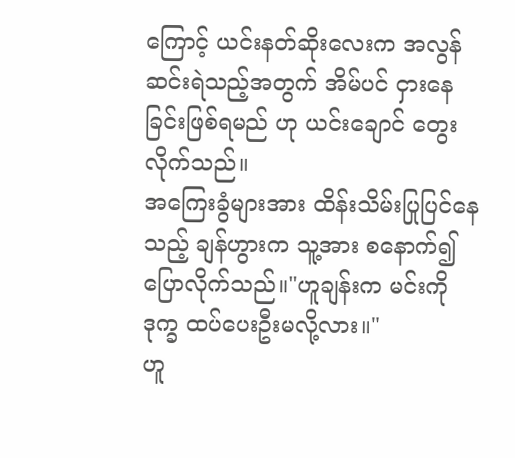ကြောင့် ယင်းနတ်ဆိုးလေးက အလွန်ဆင်းရဲသည့်အတွက် အိမ်ပင် ငှားနေခြင်းဖြစ်ရမည် ဟု ယင်းချောင် တွေးလိုက်သည်။
အကြေးခွံများအား ထိန်းသိမ်းပြုပြင်နေသည့် ချန်ဟွားက သူ့အား စနောက်၍ ပြောလိုက်သည်။"ဟူချန်းက မင်းကို ဒုက္ခ ထပ်ပေးဦးမလို့လား။"
ဟူ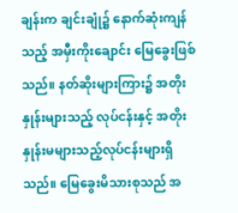ချန်းက ချင်းချုံ၌ နောက်ဆုံးကျန်သည့် အမှီးကိုးချောင်း မြေခွေးဖြစ်သည်။ နတ်ဆိုးများကြား၌ အတိုးနှုန်းများသည့် လုပ်ငန်းနှင့် အတိုးနှုန်းမများသည့်လုပ်ငန်းများရှိသည်။ မြေခွေးမိသားစုသည် အ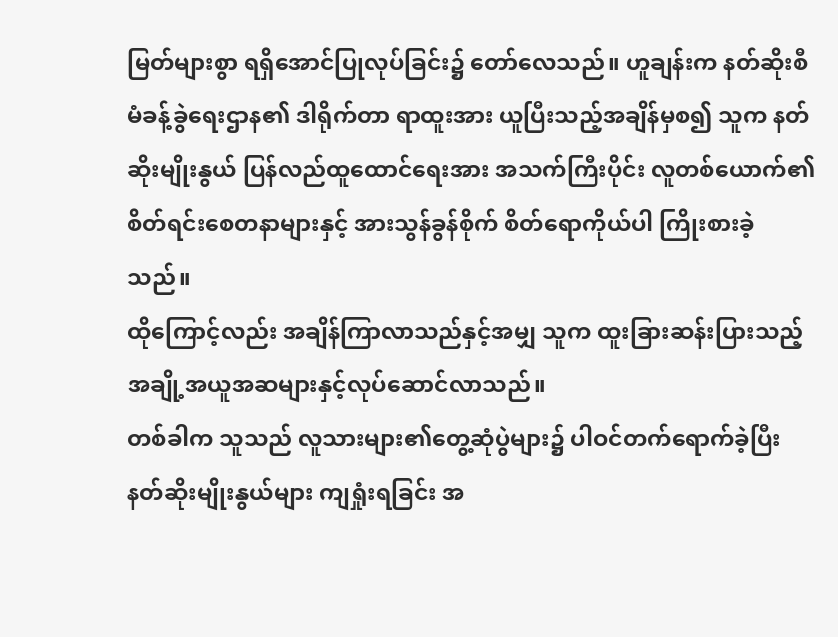မြတ်များစွာ ရရှိအောင်ပြုလုပ်ခြင်း၌ တော်လေသည်။ ဟူချန်းက နတ်ဆိုးစီမံခန့်ခွဲရေးဌာန၏ ဒါရိုက်တာ ရာထူးအား ယူပြီးသည့်အချိန်မှစ၍ သူက နတ်ဆိုးမျိုးနွယ် ပြန်လည်ထူထောင်ရေးအား အသက်ကြီးပိုင်း လူတစ်ယောက်၏စိတ်ရင်းစေတနာများနှင့် အားသွန်ခွန်စိုက် စိတ်ရောကိုယ်ပါ ကြိုးစားခဲ့သည်။
ထိုကြောင့်လည်း အချိန်ကြာလာသည်နှင့်အမျှ သူက ထူးခြားဆန်းပြားသည့် အချို့အယူအဆများနှင့်လုပ်ဆောင်လာသည်။
တစ်ခါက သူသည် လူသားများ၏တွေ့ဆုံပွဲများ၌ ပါဝင်တက်ရောက်ခဲ့ပြီး နတ်ဆိုးမျိုးနွယ်များ ကျရှုံးရခြင်း အ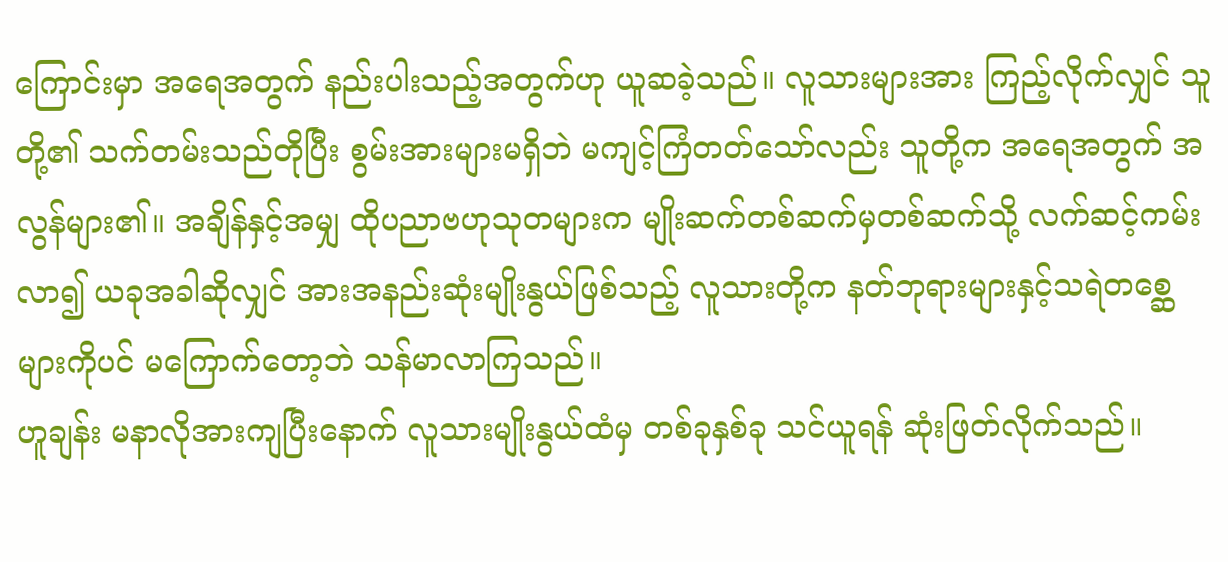ကြောင်းမှာ အရေအတွက် နည်းပါးသည့်အတွက်ဟု ယူဆခဲ့သည်။ လူသားများအား ကြည့်လိုက်လျှင် သူတို့၏ သက်တမ်းသည်တိုပြီး စွမ်းအားများမရှိဘဲ မကျင့်ကြံတတ်သော်လည်း သူတို့က အရေအတွက် အလွန်များ၏။ အချိန်နှင့်အမျှ ထိုပညာဗဟုသုတများက မျိုးဆက်တစ်ဆက်မှတစ်ဆက်သို့ လက်ဆင့်ကမ်းလာ၍ ယခုအခါဆိုလျှင် အားအနည်းဆုံးမျိုးနွယ်ဖြစ်သည့် လူသားတို့က နတ်ဘုရားများနှင့်သရဲတစ္ဆေများကိုပင် မကြောက်တော့ဘဲ သန်မာလာကြသည်။
ဟူချန်း မနာလိုအားကျပြီးနောက် လူသားမျိုးနွယ်ထံမှ တစ်ခုနှစ်ခု သင်ယူရန် ဆုံးဖြတ်လိုက်သည်။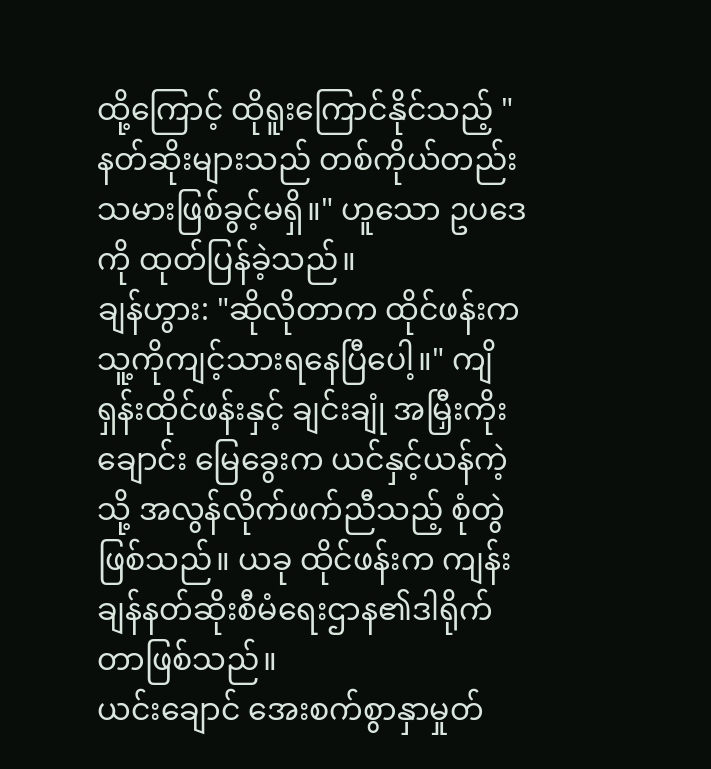ထို့ကြောင့် ထိုရူးကြောင်နိုင်သည့် "နတ်ဆိုးများသည် တစ်ကိုယ်တည်းသမားဖြစ်ခွင့်မရှိ။" ဟူသော ဥပဒေကို ထုတ်ပြန်ခဲ့သည်။
ချန်ဟွား: "ဆိုလိုတာက ထိုင်ဖန်းက သူ့ကိုကျင့်သားရနေပြီပေါ့။" ကျိရှန်းထိုင်ဖန်းနှင့် ချင်းချုံ အမြှီးကိုးချောင်း မြေခွေးက ယင်နှင့်ယန်ကဲ့သို့ အလွန်လိုက်ဖက်ညီသည့် စုံတွဲဖြစ်သည်။ ယခု ထိုင်ဖန်းက ကျန်းချန်နတ်ဆိုးစီမံရေးဌာန၏ဒါရိုက်တာဖြစ်သည်။
ယင်းချောင် အေးစက်စွာနှာမှုတ်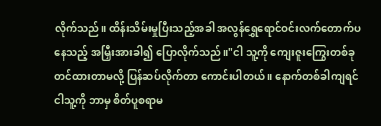လိုက်သည်။ ထိန်းသိမ်းမှုပြီးသည့်အခါ အလွန်ရွှေရောင်ဝင်းလက်တောက်ပနေသည့် အမြှီးအားခါ၍ ပြောလိုက်သည်။"ငါ သူ့ကို ကျေးဇူးကြွေးတစ်ခု တင်ထားတာမလို့ ပြန်ဆပ်လိုက်တာ ကောင်းပါတယ် ။ နောက်တစ်ခါကျရင် ငါသူ့ကို ဘာမှ စိတ်ပူစရာမ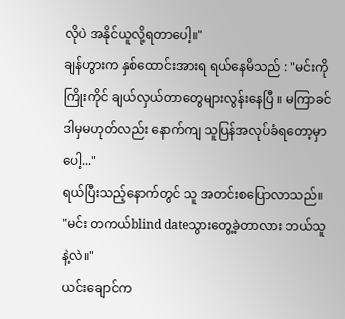လိုပဲ အနိုင်ယူလို့ရတာပေါ့။"
ချန်ဟွားက နှစ်ထောင်းအားရ ရယ်နေမိသည် : "မင်းကို ကြိုးကိုင် ချယ်လှယ်တာတွေများလွန်းနေပြီ ။ မကြာခင် ဒါမှမဟုတ်လည်း နောက်ကျ သူပြန်အလုပ်ခံရတော့မှာပေါ့..."
ရယ်ပြီးသည့်နောက်တွင် သူ အတင်းစပြောလာသည်။ "မင်း တကယ်blind dateသွားတွေ့ခဲ့တာလား ဘယ်သူနဲ့လဲ။"
ယင်းချောင်က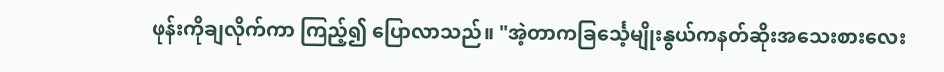ဖုန်းကိုချလိုက်ကာ ကြည့်၍ ပြောလာသည်။ "အဲ့တာကခြင်္သေ့မျိုးနွယ်ကနတ်ဆိုးအသေးစားလေး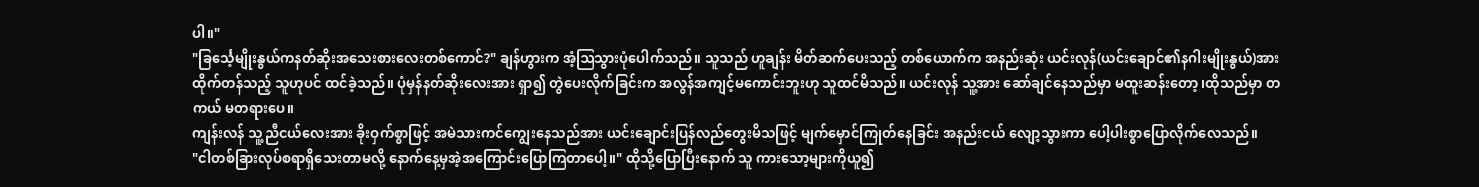ပါ။"
"ခြင်္သေ့မျိုးနွယ်ကနတ်ဆိုးအသေးစားလေးတစ်ကောင်?" ချန်ဟွားက အံ့ဩသွားပုံပေါက်သည်။ သူသည် ဟူချန်း မိတ်ဆက်ပေးသည့် တစ်ယောက်က အနည်းဆုံး ယင်းလုန်(ယင်းချောင်၏နဂါးမျိုးနွယ်)အား ထိုက်တန်သည့် သူဟုပင် ထင်ခဲ့သည်။ ပုံမှန်နတ်ဆိုးလေးအား ရှာ၍ တွဲပေးလိုက်ခြင်းက အလွန်အကျင့်မကောင်းဘူးဟု သူထင်မိသည်။ ယင်းလုန် သူ့အား ဆော်ချင်နေသည်မှာ မထူးဆန်းတော့ ၊ထိုသည်မှာ တကယ် မတရားပေ။
ကျန်းလန် သူ့ညီငယ်လေးအား ခိုးဝှက်စွာဖြင့် အမဲသားကင်ကျွေးနေသည်အား ယင်းချောင်းပြန်လည်တွေးမိသဖြင့် မျက်မှောင်ကြုတ်နေခြင်း အနည်းငယ် လျော့သွားကာ ပေါ့ပါးစွာပြောလိုက်လေသည်။
"ငါတစ်ခြားလုပ်စရာရှိသေးတာမလို့ နောက်နေ့မှအဲ့အကြောင်းပြောကြတာပေါ့။" ထိုသို့ပြောပြီးနောက် သူ ကားသော့များကိုယူ၍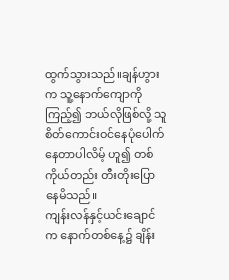ထွက်သွားသည်။ချန်ဟွားက သူ့နောက်ကျောကိုကြည့်၍ ဘယ်လိုဖြစ်လို့ သူ စိတ်ကောင်းဝင်နေပုံပေါက်နေတာပါလိမ့် ဟူ၍ တစ်ကိုယ်တည်း တီးတိုးပြောနေမိသည်။
ကျန်းလန်နှင့်ယင်းချောင်က နောက်တစ်နေ့၌ ချိန်း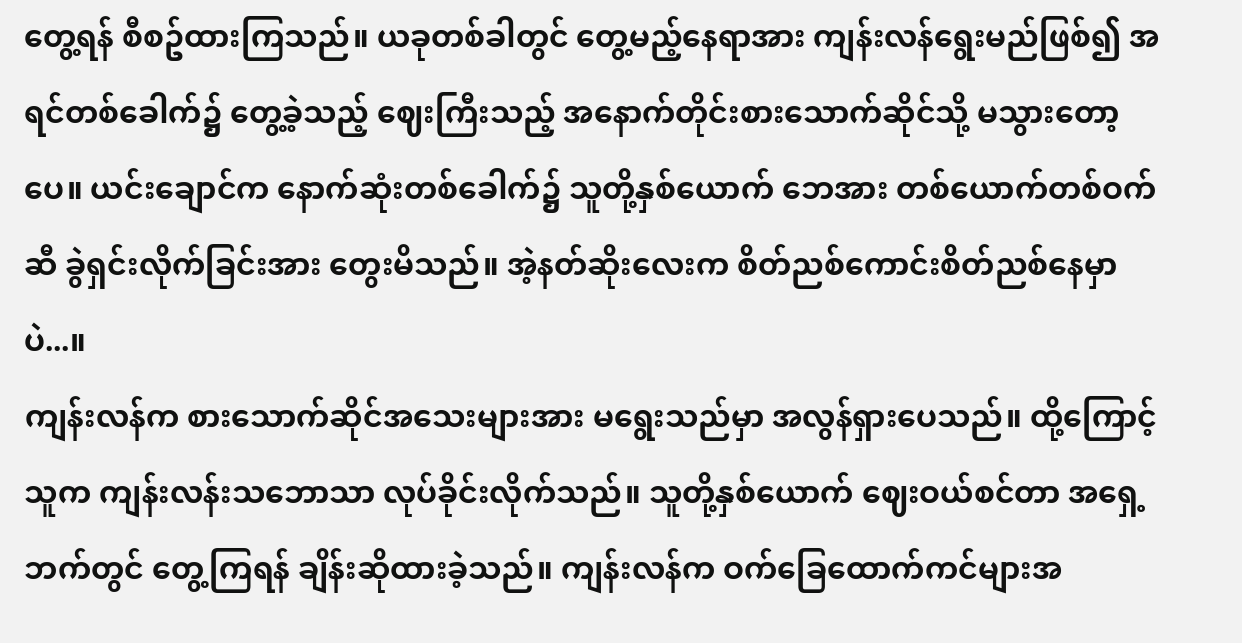တွေ့ရန် စီစဥ်ထားကြသည်။ ယခုတစ်ခါတွင် တွေ့မည့်နေရာအား ကျန်းလန်ရွေးမည်ဖြစ်၍ အရင်တစ်ခေါက်၌ တွေ့ခဲ့သည့် ဈေးကြီးသည့် အနောက်တိုင်းစားသောက်ဆိုင်သို့ မသွားတော့ပေ။ ယင်းချောင်က နောက်ဆုံးတစ်ခေါက်၌ သူတို့နှစ်ယောက် ဘေအား တစ်ယောက်တစ်ဝက်ဆီ ခွဲရှင်းလိုက်ခြင်းအား တွေးမိသည်။ အဲ့နတ်ဆိုးလေးက စိတ်ညစ်ကောင်းစိတ်ညစ်နေမှာပဲ...။
ကျန်းလန်က စားသောက်ဆိုင်အသေးများအား မရွေးသည်မှာ အလွန်ရှားပေသည်။ ထို့ကြောင့် သူက ကျန်းလန်းသဘောသာ လုပ်ခိုင်းလိုက်သည်။ သူတို့နှစ်ယောက် ဈေးဝယ်စင်တာ အရှေ့ဘက်တွင် တွေ့ကြရန် ချိန်းဆိုထားခဲ့သည်။ ကျန်းလန်က ဝက်ခြေထောက်ကင်များအ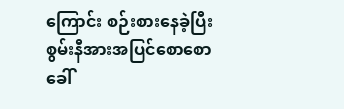ကြောင်း စဉ်းစားနေခဲ့ပြီး စွမ်းနီအားအပြင်စောစော ခေါ်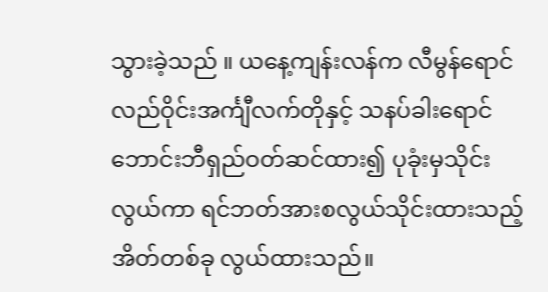သွားခဲ့သည် ။ ယနေ့ကျန်းလန်က လီမွန်ရောင်လည်ဝိုင်းအင်္ကျီလက်တိုနှင့် သနပ်ခါးရောင်ဘောင်းဘီရှည်ဝတ်ဆင်ထား၍ ပုခုံးမှသိုင်းလွယ်ကာ ရင်ဘတ်အားစလွယ်သိုင်းထားသည့် အိတ်တစ်ခု လွယ်ထားသည်။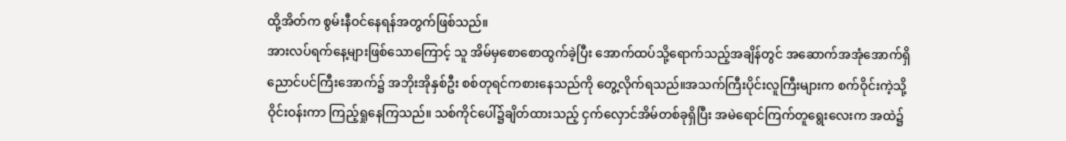ထို့အိတ်က စွမ်းနီဝင်နေရန်အတွက်ဖြစ်သည်။
အားလပ်ရက်နေ့များဖြစ်သောကြောင့် သူ အိမ်မှစောစောထွက်ခဲ့ပြီး အောက်ထပ်သို့ရောက်သည့်အချိန်တွင် အဆောက်အအုံအောက်ရှိ ညောင်ပင်ကြီးအောက်၌ အဘိုးအိုနှစ်ဦး စစ်တုရင်ကစားနေသည်ကို တွေ့လိုက်ရသည်။အသက်ကြီးပိုင်းလူကြီးများက စက်ဝိုင်းကဲ့သို့ ဝိုင်းဝန်းကာ ကြည့်ရှုနေကြသည်။ သစ်ကိုင်ပေါ်၌ချိတ်ထားသည့် ငှက်လှောင်အိမ်တစ်ခုရှိပြီး အမဲရောင်ကြက်တူရွေးလေးက အထဲ၌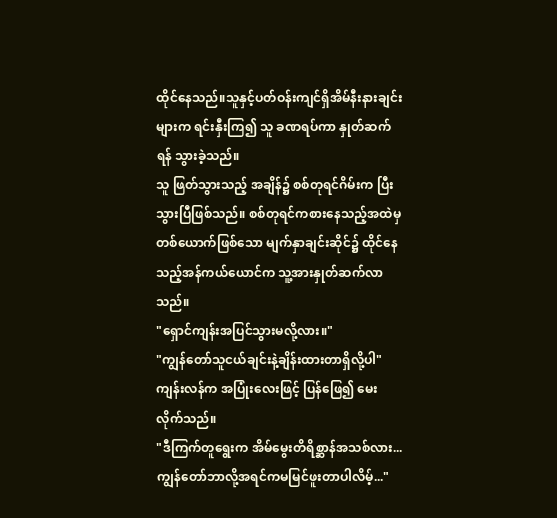ထိုင်နေသည်။သူနှင့်ပတ်ဝန်းကျင်ရှိအိမ်နီးနားချင်းများက ရင်းနှီးကြ၍ သူ ခဏရပ်ကာ နှုတ်ဆက်ရန် သွားခဲ့သည်။
သူ ဖြတ်သွားသည့် အချိန်၌ စစ်တုရင်ဂိမ်းက ပြီးသွားပြီဖြစ်သည်။ စစ်တုရင်ကစားနေသည့်အထဲမှ တစ်ယောက်ဖြစ်သော မျက်နှာချင်းဆိုင်၌ ထိုင်နေသည့်အန်ကယ်ယောင်က သူ့အားနှုတ်ဆက်လာသည်။
"ရှောင်ကျန်းအပြင်သွားမလို့လား။"
"ကျွန်တော်သူငယ်ချင်းနဲ့ချိန်းထားတာရှိလို့ပါ"ကျန်းလန်က အပြုံးလေးဖြင့် ပြန်ဖြေ၍ မေးလိုက်သည်။
"ဒီကြက်တူရွေးက အိမ်မွေးတိရိစ္ဆာန်အသစ်လား... ကျွန်တော်ဘာလို့အရင်ကမမြင်ဖူးတာပါလိမ့်..."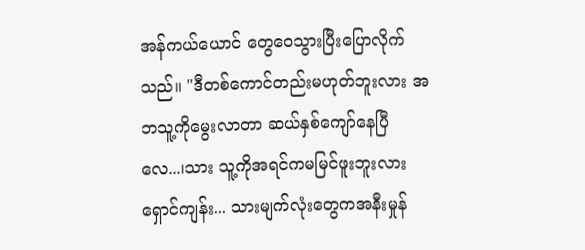အန်ကယ်ယောင် တွေဝေသွားပြီးပြောလိုက်သည်။ "ဒီတစ်ကောင်တည်းမဟုတ်ဘူးလား အဘသူ့ကိုမွေးလာတာ ဆယ်နှစ်ကျော်နေပြီလေ...၊သား သူ့ကိုအရင်ကမမြင်ဖူးဘူးလားရှောင်ကျန်း... သားမျက်လုံးတွေကအနီးမှုန်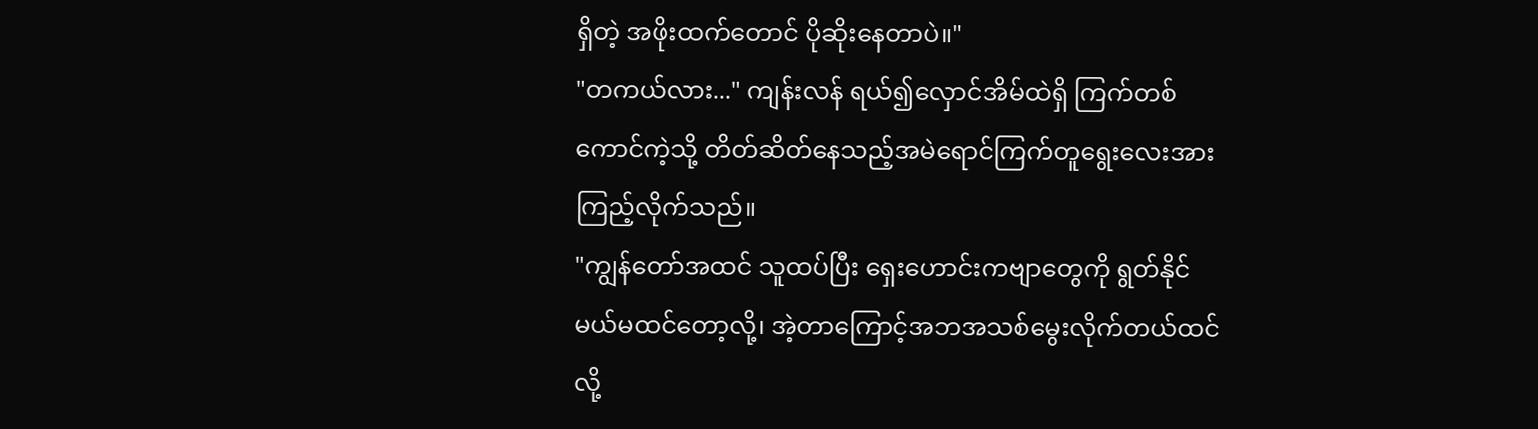ရှိတဲ့ အဖိုးထက်တောင် ပိုဆိုးနေတာပဲ။"
"တကယ်လား..." ကျန်းလန် ရယ်၍လှောင်အိမ်ထဲရှိ ကြက်တစ်ကောင်ကဲ့သို့ တိတ်ဆိတ်နေသည့်အမဲရောင်ကြက်တူရွေးလေးအား ကြည့်လိုက်သည်။
"ကျွန်တော်အထင် သူထပ်ပြီး ရှေးဟောင်းကဗျာတွေကို ရွတ်နိုင်မယ်မထင်တော့လို့၊ အဲ့တာကြောင့်အဘအသစ်မွေးလိုက်တယ်ထင်လို့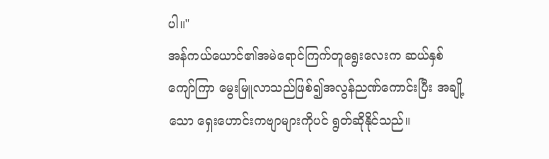ပါ။"
အန်ကယ်ယောင်၏အမဲရောင်ကြက်တူရွေးလေးက ဆယ်နှစ်ကျော်ကြာ မွေးမြူလာသည်ဖြစ်၍အလွန်ညဏ်ကောင်းပြီး အချို့သော ရှေးဟောင်းကဗျာများကိုပင် ရွတ်ဆိုနိုင်သည်။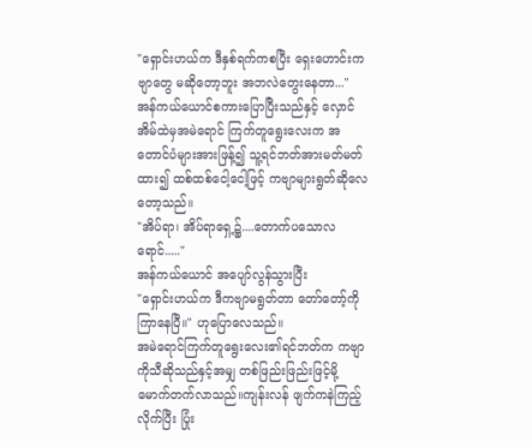"ရှောင်းဟယ်က ဒီနှစ်ရက်ကစပြီး ရှေးဟောင်းကဗျာတွေ မဆိုတော့ဘူး အဘလဲတွေးနေတာ..."
အန်ကယ်ယောင်စကားပြောပြီးသည်နှင့် လှောင်အိမ်ထဲမှအမဲရောင် ကြက်တူရွေးလေးက အတောင်ပံများအားဖြန့်၍ သူ့ရင်ဘတ်အားမတ်မတ်ထား၍ ထစ်ထစ်ငေါ့ငေါ့ဖြင့် ကဗျာများရွတ်ဆိုလေတော့သည်။
"အိပ်ရာ၊ အိပ်ရာရှေ့၌....တောက်ပသောလရောင်....."
အန်ကယ်ယောင် အပျော်လွန်သွားပြီး
"ရှောင်းဟယ်က ဒီကဗျာမရွတ်တာ တော်တော့်ကို ကြာနေပြီ။" ဟုပြောလေသည်။
အမဲရောင်ကြက်တူရွေးလေး၏ရင်ဘတ်က ကဗျာကိုသီဆိုသည်နှင့်အမျှ တစ်ဖြည်းဖြည်းဖြင့်မို့မောက်တက်လာသည်။ကျန်းလန် ဖျက်ကနဲကြည့်လိုက်ပြီး ပြုံး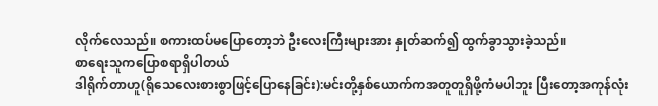လိုက်လေသည်။ စကားထပ်မပြောတော့ဘဲ ဦးလေးကြီးများအား နှုတ်ဆက်၍ ထွက်ခွာသွားခဲ့သည်။
စာရေးသူကပြောစရာရှိပါတယ်
ဒါရိုက်တာဟူ(ရိုသေလေးစားစွာဖြင့်ပြောနေခြင်း):မင်းတို့နှစ်ယောက်ကအတူတူရှိဖို့ကံမပါဘူး ပြီးတော့အကုန်လုံး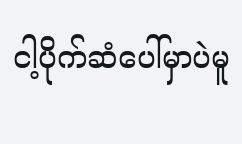ငါ့ပိုက်ဆံပေါ်မှာပဲမူ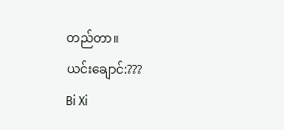တည်တာ။
ယင်းချောင်:???
Bi Xi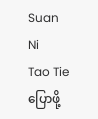Suan Ni
Tao Tie
ပြောဖို့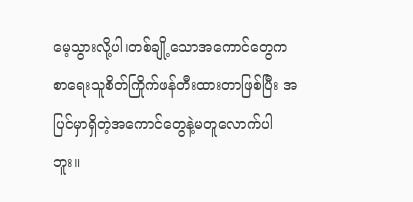မေ့သွားလို့ပါ၊တစ်ချို့သောအကောင်တွေကစာရေးသူစိတ်ကြိုက်ဖန်တီးထားတာဖြစ်ပြီး အပြင်မှာရှိတဲ့အကောင်တွေနဲ့မတူလောက်ပါဘူး။